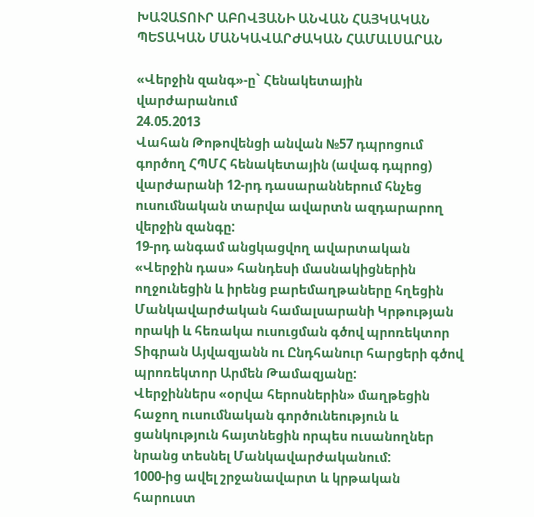ԽԱՉԱՏՈՒՐ ԱԲՈՎՅԱՆԻ ԱՆՎԱՆ ՀԱՅԿԱԿԱՆ ՊԵՏԱԿԱՆ ՄԱՆԿԱՎԱՐԺԱԿԱՆ ՀԱՄԱԼՍԱՐԱՆ

«Վերջին զանգ»-ը` Հենակետային վարժարանում
24.05.2013
Վահան Թոթովենցի անվան №57 դպրոցում գործող ՀՊՄՀ հենակետային (ավագ դպրոց) վարժարանի 12-րդ դասարաններում հնչեց ուսումնական տարվա ավարտն ազդարարող վերջին զանգը:
19-րդ անգամ անցկացվող ավարտական «Վերջին դաս» հանդեսի մասնակիցներին ողջունեցին և իրենց բարեմաղթաները հղեցին Մանկավարժական համալսարանի Կրթության որակի և հեռակա ուսուցման գծով պրոռեկտոր Տիգրան Այվազյանն ու Ընդհանուր հարցերի գծով պրոռեկտոր Արմեն Թամազյանը:
Վերջիններս «օրվա հերոսներին» մաղթեցին հաջող ուսումնական գործունեություն և ցանկություն հայտնեցին որպես ուսանողներ նրանց տեսնել Մանկավարժականում:
1000-ից ավել շրջանավարտ և կրթական հարուստ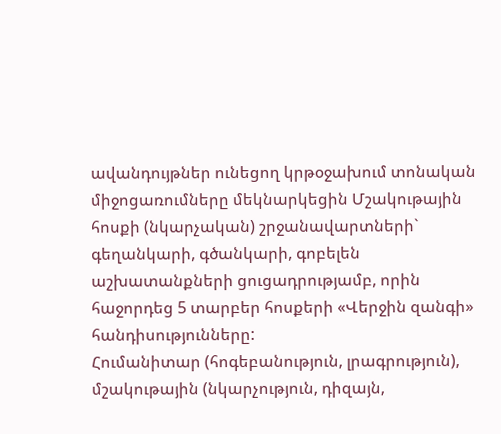ավանդույթներ ունեցող կրթօջախում տոնական միջոցառումները մեկնարկեցին Մշակութային հոսքի (նկարչական) շրջանավարտների` գեղանկարի, գծանկարի, գոբելեն աշխատանքների ցուցադրությամբ, որին հաջորդեց 5 տարբեր հոսքերի «Վերջին զանգի» հանդիսությունները:
Հումանիտար (հոգեբանություն, լրագրություն), մշակութային (նկարչություն, դիզայն,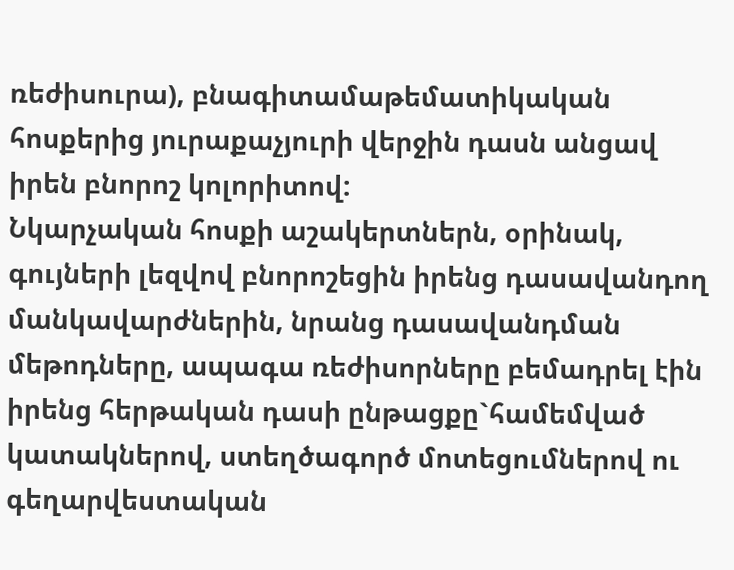ռեժիսուրա), բնագիտամաթեմատիկական հոսքերից յուրաքաչյուրի վերջին դասն անցավ իրեն բնորոշ կոլորիտով:
Նկարչական հոսքի աշակերտներն, օրինակ, գույների լեզվով բնորոշեցին իրենց դասավանդող մանկավարժներին, նրանց դասավանդման մեթոդները, ապագա ռեժիսորները բեմադրել էին իրենց հերթական դասի ընթացքը`համեմված կատակներով, ստեղծագործ մոտեցումներով ու գեղարվեստական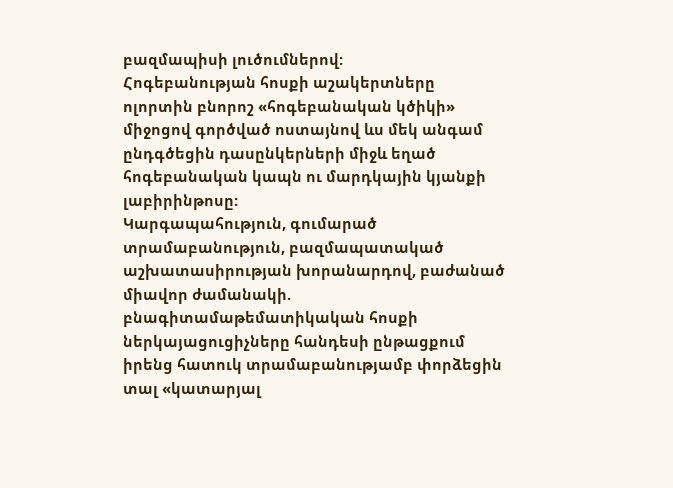բազմապիսի լուծումներով:
Հոգեբանության հոսքի աշակերտները ոլորտին բնորոշ «հոգեբանական կծիկի» միջոցով գործված ոստայնով ևս մեկ անգամ ընդգծեցին դասընկերների միջև եղած հոգեբանական կապն ու մարդկային կյանքի լաբիրինթոսը:
Կարգապահություն, գումարած տրամաբանություն, բազմապատակած աշխատասիրության խորանարդով, բաժանած միավոր ժամանակի. բնագիտամաթեմատիկական հոսքի ներկայացուցիչները հանդեսի ընթացքում իրենց հատուկ տրամաբանությամբ փորձեցին տալ «կատարյալ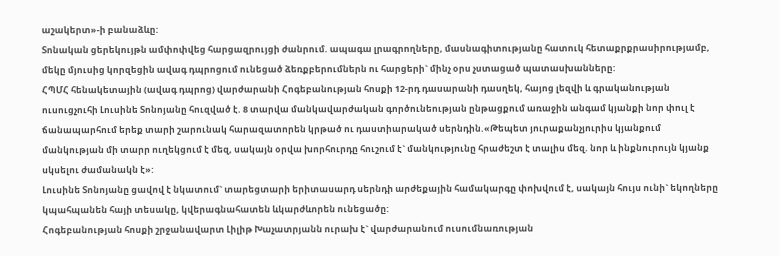աշակերտ»-ի բանաձևը:
Տոնական ցերեկույթն ամփոփվեց հարցազրույցի ժանրում. ապագա լրագրողները, մասնագիտությանը հատուկ հետաքրքրասիրությամբ, մեկը մյուսից կորզեցին ավագ դպրոցում ունեցած ձեռքբերումներն ու հարցերի` մինչ օրս չստացած պատասխանները:
ՀՊՄՀ հենակետային (ավագ դպրոց) վարժարանի Հոգեբանության հոսքի 12-րդ դասարանի դասղեկ, հայոց լեզվի և գրականության ուսուցչուհի Լուսինե Տոնոյանը հուզված է. 8 տարվա մանկավարժական գործունեության ընթացքում առաջին անգամ կյանքի նոր փուլ է ճանապարհում երեք տարի շարունակ հարազատորեն կրթած ու դաստիարակած սերնդին.«Թեպետ յուրաքանչյուրիս կյանքում մանկության մի տարր ուղեկցում է մեզ, սակայն օրվա խորհուրդը հուշում է` մանկությունը հրաժեշտ է տալիս մեզ. նոր և ինքնուրույն կյանք սկսելու ժամանակն է»:
Լուսինե Տոնոյանը ցավով է նկատում` տարեցտարի երիտասարդ սերնդի արժեքային համակարգը փոխվում է, սակայն հույս ունի` եկողները կպահպանեն հայի տեսակը, կվերագնահատեն ևկարժևորեն ունեցածը:
Հոգեբանության հոսքի շրջանավարտ Լիլիթ Խաչատրյանն ուրախ է` վարժարանում ուսումնառության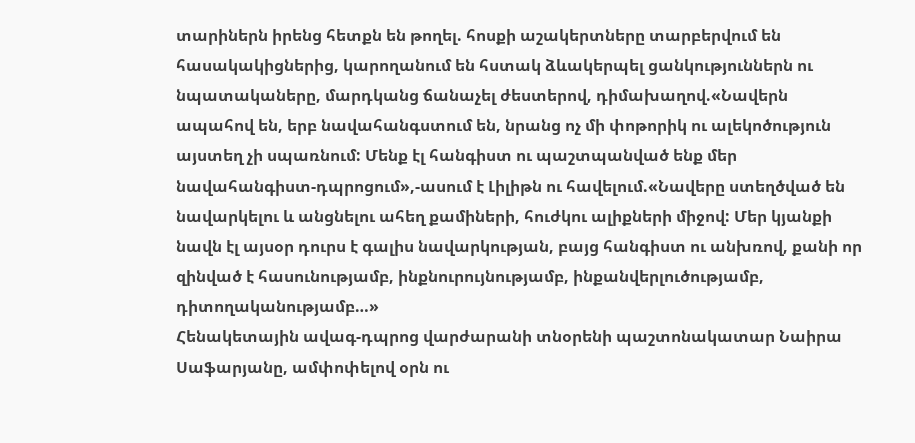տարիներն իրենց հետքն են թողել. հոսքի աշակերտները տարբերվում են հասակակիցներից, կարողանում են հստակ ձևակերպել ցանկություններն ու նպատակաները, մարդկանց ճանաչել ժեստերով, դիմախաղով.«Նավերն ապահով են, երբ նավահանգստում են, նրանց ոչ մի փոթորիկ ու ալեկոծություն այստեղ չի սպառնում: Մենք էլ հանգիստ ու պաշտպանված ենք մեր նավահանգիստ-դպրոցում»,-ասում է Լիլիթն ու հավելում.«Նավերը ստեղծված են նավարկելու և անցնելու ահեղ քամիների, հուժկու ալիքների միջով: Մեր կյանքի նավն էլ այսօր դուրս է գալիս նավարկության, բայց հանգիստ ու անխռով, քանի որ զինված է հասունությամբ, ինքնուրույնությամբ, ինքանվերլուծությամբ, դիտողականությամբ…»
Հենակետային ավագ-դպրոց վարժարանի տնօրենի պաշտոնակատար Նաիրա Սաֆարյանը, ամփոփելով օրն ու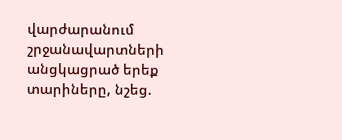վարժարանում շրջանավարտների անցկացրած երեք տարիները, նշեց.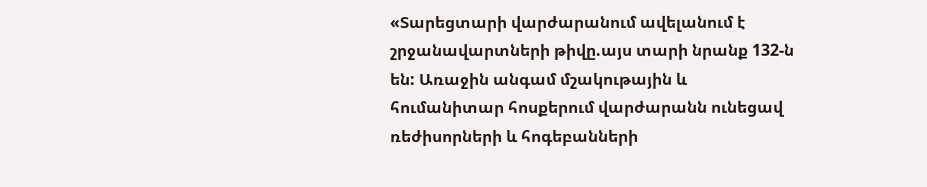«Տարեցտարի վարժարանում ավելանում է շրջանավարտների թիվը.այս տարի նրանք 132-ն են: Առաջին անգամ մշակութային և հումանիտար հոսքերում վարժարանն ունեցավ ռեժիսորների և հոգեբանների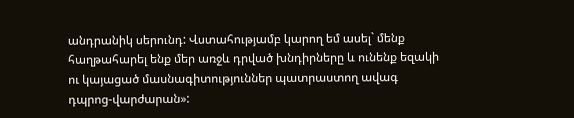անդրանիկ սերունդ: Վստահությամբ կարող եմ ասել` մենք հաղթահարել ենք մեր առջև դրված խնդիրները և ունենք եզակի ու կայացած մասնագիտություններ պատրաստող ավագ դպրոց-վարժարան»: